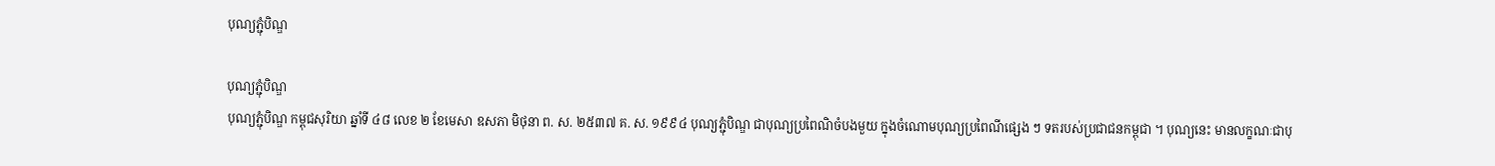បុណ្យភ្ជុំបិណ្ឌ

បុណ្យភ្ជុំបិណ្ឌ
បុណ្យភ្ជុំបិណ្ឌ កម្ពុជសុរិយា ឆ្នាំទី ៤៨ លេខ ២ ខែមេសា ឧសភា មិថុនា ព. ស. ២៥៣៧ គ. ស. ១៩៩៤ បុណ្យភ្ជុំបិណ្ឌ ជាបុណ្យប្រពៃណិចំបងមួយ ក្នុងចំណោមបុណ្យប្រពៃណីផ្សេង ៗ ទតរបស់ប្រជាជនកម្ពុជា ។ បុណ្យនេះ មានលក្ខណៈជាបុ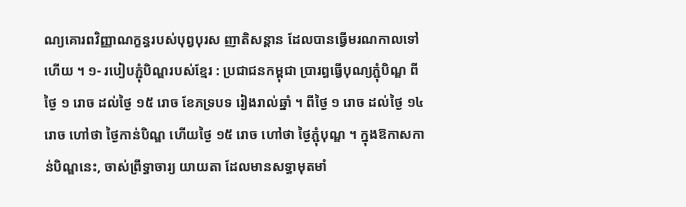ណ្យគោរពវិញ្ញាណក្ខន្ធរបស់បុព្វបុរស ញាតិសន្តាន ដែលបានធ្វើមរណកាលទៅហើយ ។ ១- របៀបភ្ជុំបិណ្ឌរបស់ខ្មែរ : ប្រជាជនកម្ពុជា ប្រារព្ធធ្វើបុណ្យភ្ជុំបិណ្ឌ ពីថ្ងៃ ១ រោច ដល់ថ្ងៃ ១៥ រោច ខែភទ្របទ រៀងរាល់ឆ្នាំ ។ ពីថ្ងៃ ១ រោច ដល់ថ្ងៃ ១៤ រោច ហៅថា ថ្ងៃកាន់បិណ្ឌ ហើយថ្ងៃ ១៥ រោច ហៅថា ថ្ងៃភ្ជុំបុណ្ឌ ។ ក្នុងឱកាសកាន់បិណ្ឌនេះ, ចាស់ព្រឹទ្ធាចារ្យ យាយតា ដែលមានសទ្ធាមុតមាំ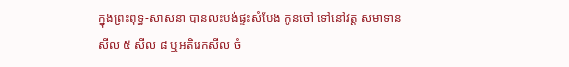ក្នុងព្រះពុទ្ធ-សាសនា បានលះបង់ផ្ទះសំបែង កូនចៅ ទៅនៅវត្ត សមាទានសីល ៥ សីល ៨ ឬអតិរេកសីល ចំ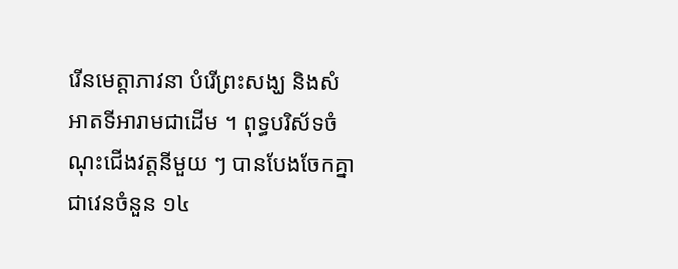រើនមេត្តាភាវនា បំរើព្រះសង្ឃ និងសំអាតទីអារាមជាដើម ។ ពុទ្ធបរិស័ទចំណុះជើងវត្តនីមួយ ៗ បានបែងចែកគ្នាជាវេនចំនួន ១៤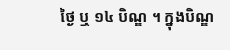ថ្ងៃ ឬ ១៤ បិណ្ឌ ។ ក្នុងបិណ្ឌ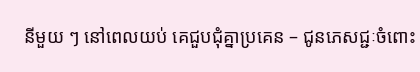នីមួយ ៗ នៅពេលយប់ គេជួបជុំគ្នាប្រគេន – ជូនភេសជ្ជៈចំពោះ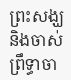ព្រះសង្ឃ និងចាស់ព្រឹទ្ធាចា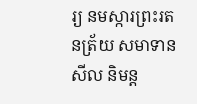រ្យ នមស្ការព្រះរតនត្រ័យ សមាទានសីល និមន្ត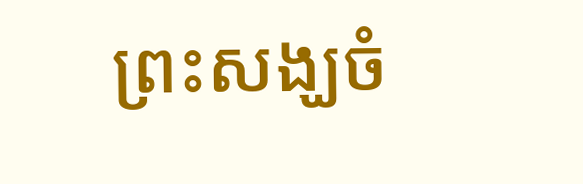ព្រះសង្ឃចំ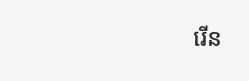រើន